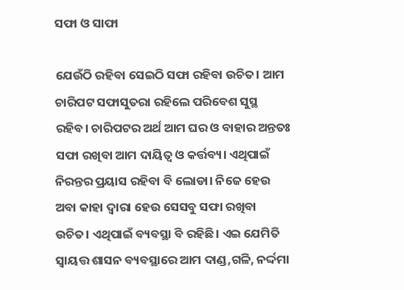ସଫା ଓ ସାଫା

ଯେଉଁଠି ରହିବା ସେଇଠି ସଫା ରହିବା ଉଚିତ। ଆମ ଚାରିପଟ ସଫାସୁତରା ରହିଲେ ପରିବେଶ ସୁସ୍ଥ ରହିବ। ଚାରିପଟର ଅର୍ଥ ଆମ ଘର ଓ ବାହାର ଅନ୍ତତଃ ସଫା ରଖିବା ଆମ ଦାୟିତ୍ୱ ଓ କର୍ତ୍ତବ୍ୟ। ଏଥିପାଇଁ ନିରନ୍ତର ପ୍ରୟାସ ରହିବା ବି ଲୋଡା। ନିଜେ ହେଉ ଅବା କାହା ଦ୍ୱାରା ହେଉ ସେସବୁ ସଫା ରଖିବା ଉଚିତ। ଏଥିପାଇଁ ବ୍ୟବସ୍ଥା ବି ରହିଛି। ଏଇ ଯେମିତି ସ୍ବାୟତ୍ତ ଶାସନ ବ୍ୟବସ୍ଥାରେ ଆମ ଦାଣ୍ଡ,ଗଳି, ନର୍ଦ୍ଦମା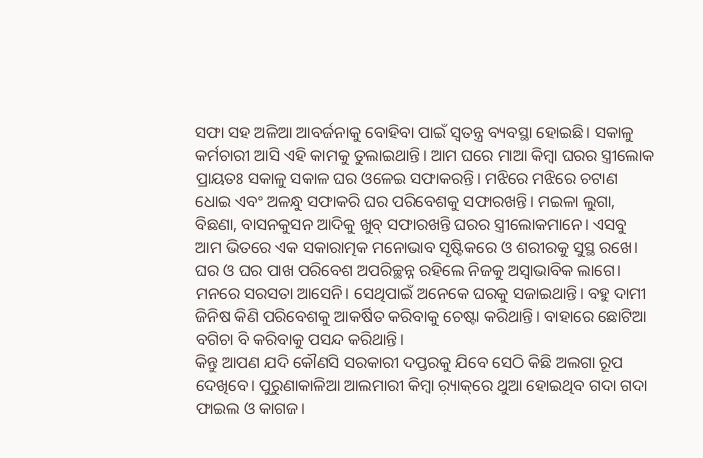ସଫା ସହ ଅଳିଆ ଆବର୍ଜନାକୁ ବୋହିବା ପାଇଁ ସ୍ବତନ୍ତ୍ର ବ୍ୟବସ୍ଥା ହୋଇଛି। ସକାଳୁ କର୍ମଚାରୀ ଆସି ଏହି କାମକୁ ତୁଲାଇଥାନ୍ତି। ଆମ ଘରେ ମାଆ କିମ୍ବା ଘରର ସ୍ତ୍ରୀଲୋକ ପ୍ରାୟତଃ ସକାଳୁ ସକାଳ ଘର ଓଳେଇ ସଫାକରନ୍ତି। ମଝିରେ ମଝିରେ ଚଟାଣ ଧୋଇ ଏବଂ ଅଳନ୍ଧୁ ସଫାକରି ଘର ପରିବେଶକୁ ସଫାରଖନ୍ତି। ମଇଳା ଲୁଗା, ବିଛଣା, ବାସନକୁସନ ଆଦିକୁ ଖୁବ୍‌ ସଫାରଖନ୍ତି ଘରର ସ୍ତ୍ରୀଲୋକମାନେ। ଏସବୁ ଆମ ଭିତରେ ଏକ ସକାରାତ୍ମକ ମନୋଭାବ ସୃଷ୍ଟିକରେ ଓ ଶରୀରକୁ ସୁସ୍ଥ ରଖେ। ଘର ଓ ଘର ପାଖ ପରିବେଶ ଅପରିଚ୍ଛନ୍ନ ରହିଲେ ନିଜକୁ ଅସ୍ବାଭାବିକ ଲାଗେ। ମନରେ ସରସତା ଆସେନି। ସେଥିପାଇଁ ଅନେକେ ଘରକୁ ସଜାଇଥାନ୍ତି। ବହୁ ଦାମୀ ଜିନିଷ କିଣି ପରିବେଶକୁ ଆକର୍ଷିତ କରିବାକୁ ଚେଷ୍ଟା କରିଥାନ୍ତି। ବାହାରେ ଛୋଟିଆ ବଗିଚା ବି କରିବାକୁ ପସନ୍ଦ କରିଥାନ୍ତି।
କିନ୍ତୁ ଆପଣ ଯଦି କୌଣସି ସରକାରୀ ଦପ୍ତରକୁ ଯିବେ ସେଠି କିଛି ଅଲଗା ରୂପ ଦେଖିବେ। ପୁରୁଣାକାଳିଆ ଆଲମାରୀ କିମ୍ବା ର଼୍ୟାକ୍‌ରେ ଥୁଆ ହୋଇଥିବ ଗଦା ଗଦା ଫାଇଲ ଓ କାଗଜ।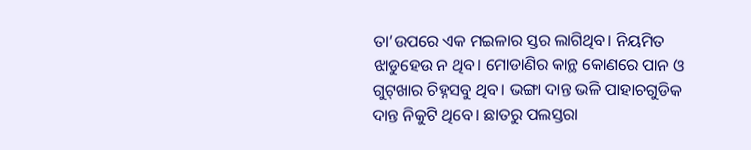ତା’ଉପରେ ଏକ ମଇଳାର ସ୍ତର ଲାଗିଥିବ। ନିୟମିତ ଝାଡୁହେଉ ନ ଥିବ। ମୋଡାଣିର କାନ୍ଥ କୋଣରେ ପାନ ଓ ଗୁଟ୍‌ଖାର ଚିହ୍ନସବୁ ଥିବ। ଭଙ୍ଗା ଦାନ୍ତ ଭଳି ପାହାଚଗୁଡିକ ଦାନ୍ତ ନିକୁଟି ଥିବେ। ଛାତରୁ ପଲସ୍ତରା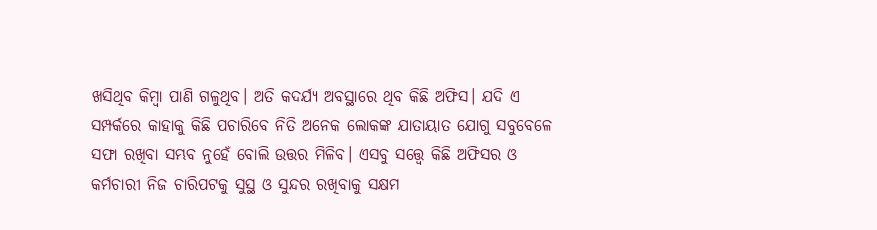ଖସିଥିବ କିମ୍ବା ପାଣି ଗଳୁଥିବ। ଅତି କଦର୍ଯ୍ୟ ଅବସ୍ଥାରେ ଥିବ କିଛି ଅଫିସ। ଯଦି ଏ ସମ୍ପର୍କରେ କାହାକୁ କିଛି ପଚାରିବେ ନିତି ଅନେକ ଲୋକଙ୍କ ଯାତାୟାତ ଯୋଗୁ ସବୁବେଳେ ସଫା ରଖିବା ସମ୍ଭବ ନୁହେଁ ବୋଲି ଉତ୍ତର ମିଳିବ। ଏସବୁ ସତ୍ତ୍ୱେ କିଛି ଅଫିସର ଓ କର୍ମଚାରୀ ନିଜ ଚାରିପଟକୁ ସୁସ୍ଥ ଓ ସୁନ୍ଦର ରଖିବାକୁ ସକ୍ଷମ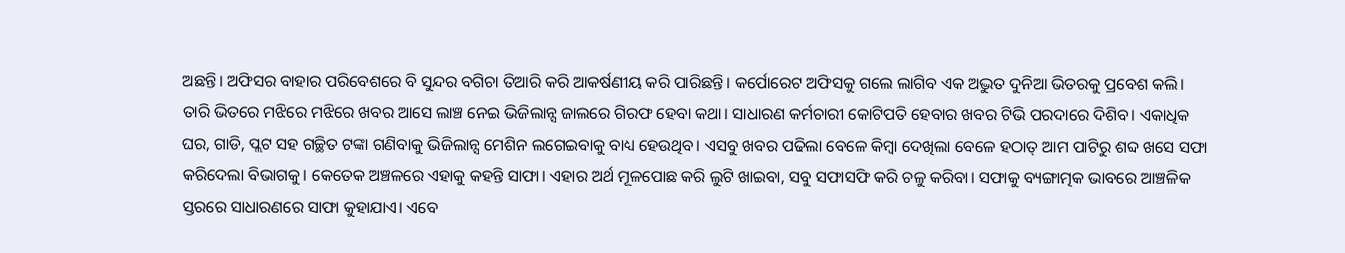ଅଛନ୍ତି। ଅଫିସର ବାହାର ପରିବେଶରେ ବି ସୁନ୍ଦର ବଗିଚା ତିଆରି କରି ଆକର୍ଷଣୀୟ କରି ପାରିଛନ୍ତି। କର୍ପୋରେଟ ଅଫିସକୁ ଗଲେ ଲାଗିବ ଏକ ଅଦ୍ଭୁତ ଦୁନିଆ ଭିତରକୁ ପ୍ରବେଶ କଲି।
ତାରି ଭିତରେ ମଝିରେ ମଝିରେ ଖବର ଆସେ ଲାଞ୍ଚ ନେଇ ଭିଜିଲାନ୍ସ ଜାଲରେ ଗିରଫ ହେବା କଥା। ସାଧାରଣ କର୍ମଚାରୀ କୋଟିପତି ହେବାର ଖବର ଟିଭି ପରଦାରେ ଦିଶିବ। ଏକାଧିକ ଘର, ଗାଡି, ପ୍ଲଟ ସହ ଗଚ୍ଛିତ ଟଙ୍କା ଗଣିବାକୁ ଭିଜିଲାନ୍ସ ମେଶିନ ଲଗେଇବାକୁ ବାଧ୍ୟ ହେଉଥିବ। ଏସବୁ ଖବର ପଢିଲା ବେଳେ କିମ୍ବା ଦେଖିଲା ବେଳେ ହଠାତ୍‌ ଆମ ପାଟିରୁ ଶବ୍ଦ ଖସେ ସଫା କରିଦେଲା ବିଭାଗକୁ। କେତେକ ଅଞ୍ଚଳରେ ଏହାକୁ କହନ୍ତି ସାଫା। ଏହାର ଅର୍ଥ ମୂଳପୋଛ କରି ଲୁଟି ଖାଇବା, ସବୁ ସଫାସଫି କରି ଚଳୁ କରିବା। ସଫାକୁ ବ୍ୟଙ୍ଗାତ୍ମକ ଭାବରେ ଆଞ୍ଚଳିକ ସ୍ତରରେ ସାଧାରଣରେ ସାଫା କୁହାଯାଏ। ଏବେ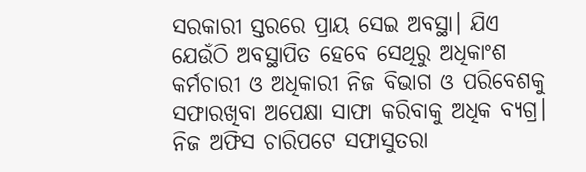ସରକାରୀ ସ୍ତରରେ ପ୍ରାୟ ସେଇ ଅବସ୍ଥା। ଯିଏ ଯେଉଁଠି ଅବସ୍ଥାପିତ ହେବେ ସେଥିରୁ ଅଧିକାଂଶ କର୍ମଚାରୀ ଓ ଅଧିକାରୀ ନିଜ ବିଭାଗ ଓ ପରିବେଶକୁ ସଫାରଖିବା ଅପେକ୍ଷା ସାଫା କରିବାକୁ ଅଧିକ ବ୍ୟଗ୍ର। ନିଜ ଅଫିସ ଚାରିପଟେ ସଫାସୁତରା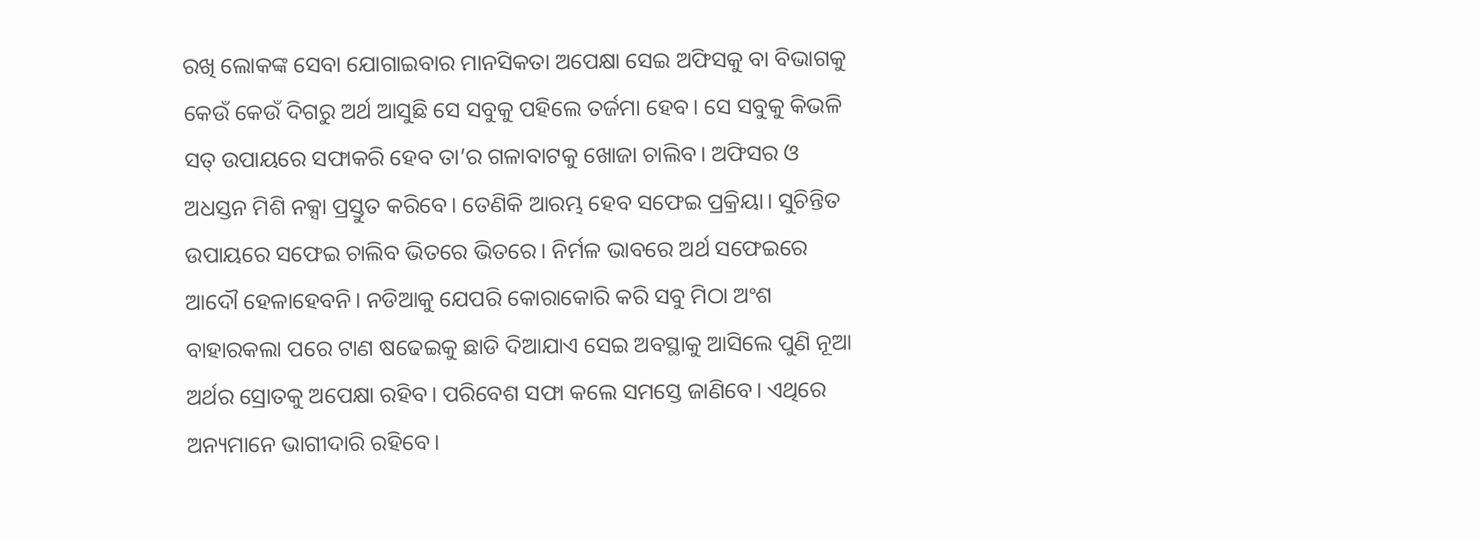ରଖି ଲୋକଙ୍କ ସେବା ଯୋଗାଇବାର ମାନସିକତା ଅପେକ୍ଷା ସେଇ ଅଫିସକୁ ବା ବିଭାଗକୁ କେଉଁ କେଉଁ ଦିଗରୁ ଅର୍ଥ ଆସୁଛି ସେ ସବୁକୁ ପହିଲେ ତର୍ଜମା ହେବ। ସେ ସବୁକୁ କିଭଳି ସତ୍‌ ଉପାୟରେ ସଫାକରି ହେବ ତା’ର ଗଳାବାଟକୁ ଖୋଜା ଚାଲିବ। ଅଫିସର ଓ ଅଧସ୍ତନ ମିଶି ନକ୍ସା ପ୍ରସ୍ତୁତ କରିବେ। ତେଣିକି ଆରମ୍ଭ ହେବ ସଫେଇ ପ୍ରକ୍ରିୟା। ସୁଚିନ୍ତିତ ଉପାୟରେ ସଫେଇ ଚାଲିବ ଭିତରେ ଭିତରେ। ନିର୍ମଳ ଭାବରେ ଅର୍ଥ ସଫେଇରେ ଆଦୌ ହେଳାହେବନି। ନଡିଆକୁ ଯେପରି କୋରାକୋରି କରି ସବୁ ମିଠା ଅଂଶ ବାହାରକଲା ପରେ ଟାଣ ଷଢେଇକୁ ଛାଡି ଦିଆଯାଏ ସେଇ ଅବସ୍ଥାକୁ ଆସିଲେ ପୁଣି ନୂଆ ଅର୍ଥର ସ୍ରୋତକୁ ଅପେକ୍ଷା ରହିବ। ପରିବେଶ ସଫା କଲେ ସମସ୍ତେ ଜାଣିବେ। ଏଥିରେ ଅନ୍ୟମାନେ ଭାଗୀଦାରି ରହିବେ।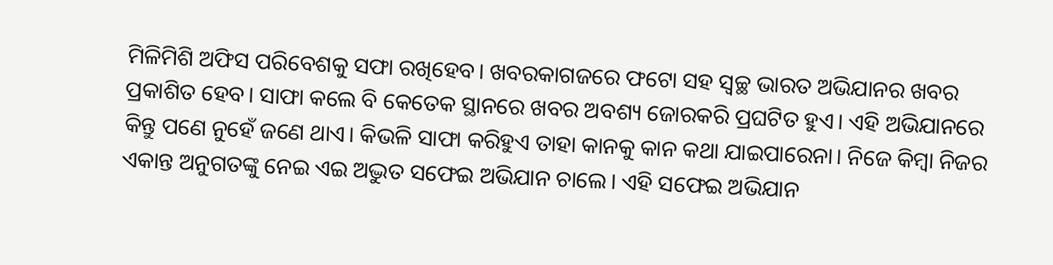ମିଳିମିଶି ଅଫିସ ପରିବେଶକୁ ସଫା ରଖିହେବ। ଖବରକାଗଜରେ ଫଟୋ ସହ ସ୍ବଚ୍ଛ ଭାରତ ଅଭିଯାନର ଖବର ପ୍ରକାଶିତ ହେବ। ସାଫା କଲେ ବି କେତେକ ସ୍ଥାନରେ ଖବର ଅବଶ୍ୟ ଜୋରକରି ପ୍ରଘଟିତ ହୁଏ। ଏହି ଅଭିଯାନରେ କିନ୍ତୁ ପଣେ ନୁହେଁ ଜଣେ ଥାଏ। କିଭଳି ସାଫା କରିହୁଏ ତାହା କାନକୁ କାନ କଥା ଯାଇପାରେନା। ନିଜେ କିମ୍ବା ନିଜର ଏକାନ୍ତ ଅନୁଗତଙ୍କୁ ନେଇ ଏଇ ଅଦ୍ଭୁତ ସଫେଇ ଅଭିଯାନ ଚାଲେ। ଏହି ସଫେଇ ଅଭିଯାନ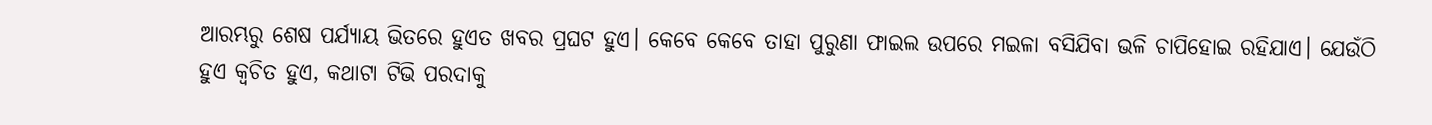ଆରମ୍ଭରୁ ଶେଷ ପର୍ଯ୍ୟାୟ ଭିତରେ ହୁଏତ ଖବର ପ୍ରଘଟ ହୁଏ। କେବେ କେବେ ତାହା ପୁରୁଣା ଫାଇଲ ଉପରେ ମଇଳା ବସିଯିବା ଭଳି ଚାପିହୋଇ ରହିଯାଏ। ଯେଉଁଠି ହୁଏ କ୍ୱଚିତ ହୁଏ, କଥାଟା ଟିଭି ପରଦାକୁ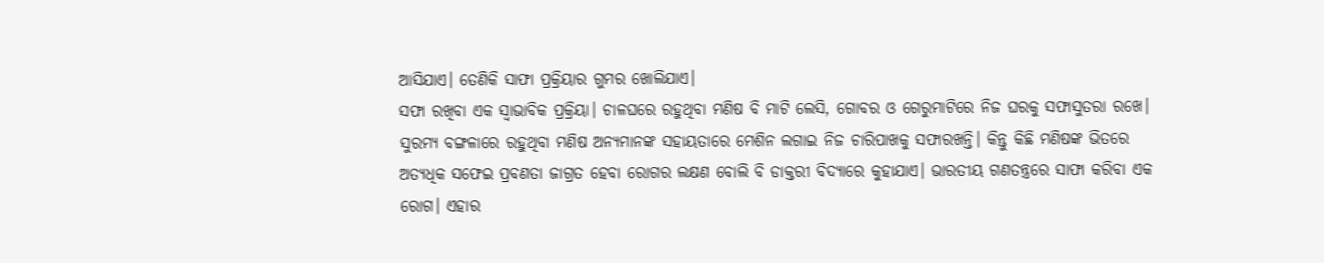ଆସିଯାଏ। ତେଣିକି ସାଫା ପ୍ରକ୍ରିୟାର ଗୁମର ଖୋଲିଯାଏ।
ସଫା ରଖିବା ଏକ ସ୍ବାଭାବିକ ପ୍ରକ୍ରିୟା। ଚାଳଘରେ ରହୁଥିବା ମଣିଷ ବି ମାଟି ଲେସି, ଗୋବର ଓ ଗେରୁମାଟିରେ ନିଜ ଘରକୁ ସଫାସୁତରା ରଖେ। ସୁରମ୍ୟ ବଙ୍ଗଳାରେ ରହୁଥିବା ମଣିଷ ଅନ୍ୟମାନଙ୍କ ସହାୟତାରେ ମେଶିନ ଲଗାଇ ନିଜ ଚାରିପାଖକୁ ସଫାରଖନ୍ତି। କିନ୍ତୁ କିଛି ମଣିଷଙ୍କ ଭିତରେ ଅତ୍ୟଧିକ ସଫେଇ ପ୍ରବଣତା ଜାଗ୍ରତ ହେବା ରୋଗର ଲକ୍ଷଣ ବୋଲି ବି ଡାକ୍ତରୀ ବିଦ୍ୟାରେ କୁହାଯାଏ। ଭାରତୀୟ ଗଣତନ୍ତ୍ରରେ ସାଫା କରିବା ଏକ ରୋଗ। ଏହାର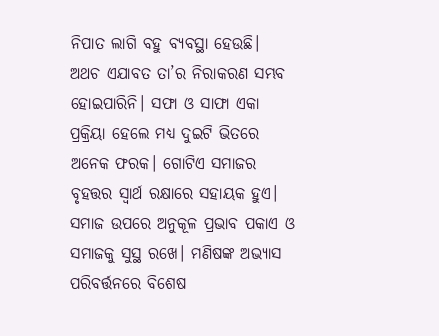ନିପାତ ଲାଗି ବହୁ ବ୍ୟବସ୍ଥା ହେଉଛି। ଅଥଚ ଏଯାବତ ତା’ର ନିରାକରଣ ସମ୍ଭବ ହୋଇପାରିନି। ସଫା ଓ ସାଫା ଏକା ପ୍ରକ୍ରିୟା ହେଲେ ମଧ୍ୟ ଦୁଇଟି ଭିତରେ ଅନେକ ଫରକ। ଗୋଟିଏ ସମାଜର ବୃହତ୍ତର ସ୍ବାର୍ଥ ରକ୍ଷାରେ ସହାୟକ ହୁଏ। ସମାଜ ଉପରେ ଅନୁକୂଳ ପ୍ରଭାବ ପକାଏ ଓ ସମାଜକୁ ସୁସ୍ଥ ରଖେ। ମଣିଷଙ୍କ ଅଭ୍ୟାସ ପରିବର୍ତ୍ତନରେ ବିଶେଷ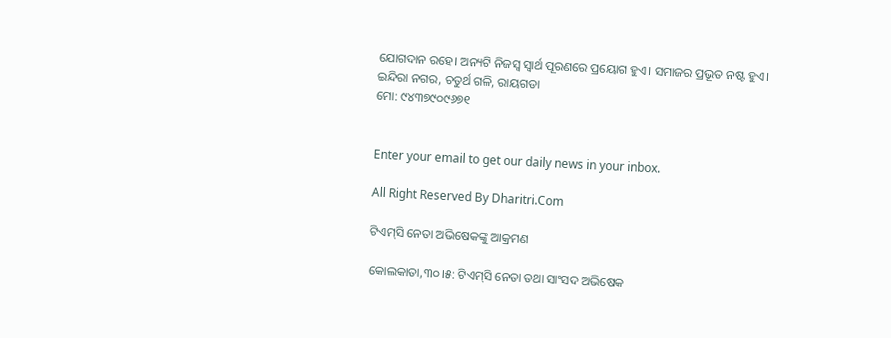ଯୋଗଦାନ ରହେ। ଅନ୍ୟଟି ନିଜସ୍ବ ସ୍ବାର୍ଥ ପୂରଣରେ ପ୍ରୟୋଗ ହୁଏ। ସମାଜର ପ୍ରଭୂତ ନଷ୍ଟ ହୁଏ।
ଇନ୍ଦିରା ନଗର, ଚତୁର୍ଥ ଗଳି, ରାୟଗଡା
ମୋ: ୯୪୩୭୯୦୯୬୭୧


Enter your email to get our daily news in your inbox.

All Right Reserved By Dharitri.Com

ଟିଏମ୍‌ସି ନେତା ଅଭିଷେକଙ୍କୁ ଆକ୍ରମଣ

କୋଲକାତା,୩୦।୫: ଟିଏମ୍‌ସି ନେତା ତଥା ସାଂସଦ ଅଭିଷେକ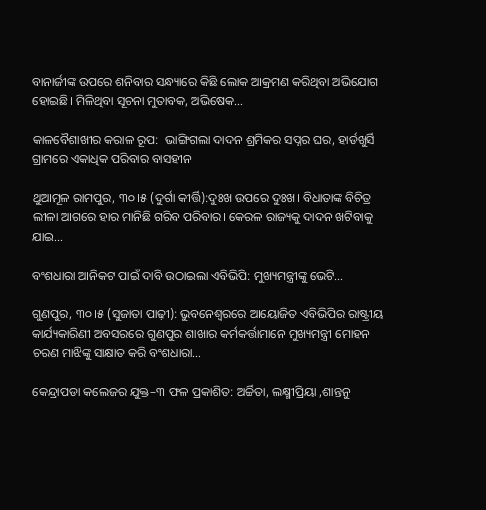ବାନାର୍ଜୀଙ୍କ ଉପରେ ଶନିବାର ସନ୍ଧ୍ୟାରେ କିଛି ଲୋକ ଆକ୍ରମଣ କରିଥିବା ଅଭିଯୋଗ ହୋଇଛି। ମିଳିଥିବା ସୂଚନା ମୁତାବକ, ଅଭିଷେକ…

କାଳବୈଶାଖୀର କରାଳ ରୂପ:  ଭାଙ୍ଗିଗଲା ଦାଦନ ଶ୍ରମିକର ସପ୍ନର ଘର, ହାର୍ଡଖୁର୍ସି ଗ୍ରାମରେ ଏକାଧିକ ପରିବାର ବାସହୀନ

ଥୁଆମୂଳ ରାମପୁର, ୩୦।୫ (ଦୁର୍ଗା କୀର୍ତ୍ତି):ଦୁଃଖ ଉପରେ ଦୁଃଖ। ବିଧାତାଙ୍କ ବିଚିତ୍ର ଲୀଳା ଆଗରେ ହାର ମାନିଛି ଗରିବ ପରିବାର। କେରଳ ରାଜ୍ୟକୁ ଦାଦନ ଖଟିବାକୁ ଯାଇ…

ବଂଶଧାରା ଆନିକଟ ପାଇଁ ଦାବି ଉଠାଇଲା ଏବିଭିପି: ମୁଖ୍ୟମନ୍ତ୍ରୀଙ୍କୁ ଭେଟି…

ଗୁଣପୁର, ୩୦।୫ (ସୁଜାତା ପାଢ଼ୀ): ଭୁବନେଶ୍ୱରରେ ଆୟୋଜିତ ଏବିଭିପିର ରାଷ୍ଟ୍ରୀୟ କାର୍ଯ୍ୟକାରିଣୀ ଅବସରରେ ଗୁଣପୁର ଶାଖାର କର୍ମକର୍ତ୍ତାମାନେ ମୁଖ୍ୟମନ୍ତ୍ରୀ ମୋହନ ଚରଣ ମାଝିଙ୍କୁ ସାକ୍ଷାତ କରି ବଂଶଧାରା…

କେନ୍ଦ୍ରାପଡା କଲେଜର ଯୁକ୍ତ–୩ ଫଳ ପ୍ରକାଶିତ: ଅର୍ଚ୍ଚିତା, ଲକ୍ଷ୍ମୀପ୍ରିୟା ,ଶାନ୍ତନୁ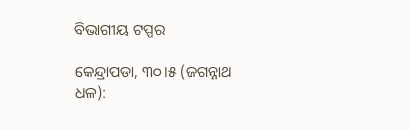ବିଭାଗୀୟ ଟପ୍ପର

କେନ୍ଦ୍ରାପଡା, ୩୦।୫ (ଜଗନ୍ନାଥ ଧଳ):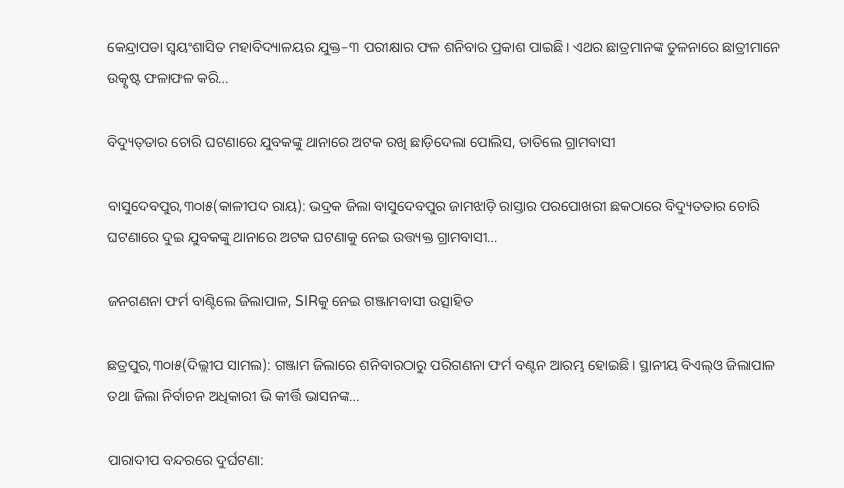କେନ୍ଦ୍ରାପଡା ସ୍ୱୟଂଶାସିତ ମହାବିଦ୍ୟାଳୟର ଯୁକ୍ତ–୩ ପରୀକ୍ଷାର ଫଳ ଶନିବାର ପ୍ରକାଶ ପାଇଛି। ଏଥର ଛାତ୍ରମାନଙ୍କ ତୁଳନାରେ ଛାତ୍ରୀମାନେ ଉତ୍କୃଷ୍ଟ ଫଳାଫଳ କରି…

ବିଦ୍ୟୁତ୍‌ତାର ଚୋରି ଘଟଣାରେ ଯୁବକଙ୍କୁ ଥାନାରେ ଅଟକ ରଖି ଛାଡ଼ିଦେଲା ପୋଲିସ, ତାତିଲେ ଗ୍ରାମବାସୀ

ବାସୁଦେବପୁର,୩୦ା୫(କାଳୀପଦ ରାୟ): ଭଦ୍ରକ ଜିଲା ବାସୁଦେବପୁର ଜାମଝାଡ଼ି ରାସ୍ତାର ପରପୋଖରୀ ଛକଠାରେ ବିଦ୍ୟୁତତାର ଚୋରି ଘଟଣାରେ ଦୁଇ ଯୁବକଙ୍କୁ ଥାନାରେ ଅଟକ ଘଟଣାକୁ ନେଇ ଉତ୍ତ୍ୟକ୍ତ ଗ୍ରାମବାସୀ…

ଜନଗଣନା ଫର୍ମ ବାଣ୍ଟିଲେ ଜିଲାପାଳ, SIRକୁ ନେଇ ଗଞ୍ଜାମବାସୀ ଉତ୍ସାହିତ

ଛତ୍ରପୁର,୩୦ା୫(ଦିଲ୍ଲୀପ ସାମଲ): ଗଞ୍ଜାମ ଜିଲାରେ ଶନିବାରଠାରୁ ପରିଗଣନା ଫର୍ମ ବଣ୍ଟନ ଆରମ୍ଭ ହୋଇଛି। ସ୍ଥାନୀୟ ବିଏଲ୍‌ଓ ଜିଲାପାଳ ତଥା ଜିଲା ନିର୍ବାଚନ ଅଧିକାରୀ ଭି କୀର୍ତ୍ତି ଭାସନଙ୍କ…

ପାରାଦୀପ ବନ୍ଦରରେ ଦୁର୍ଘଟଣା: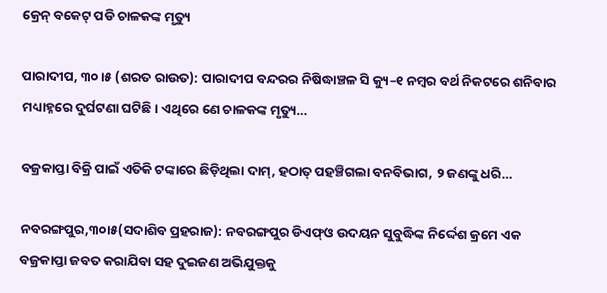କ୍ରେନ୍ ବକେଟ୍ ପଡି ଚାଳକଙ୍କ ମୃତ୍ୟୁ

ପାରାଦୀପ, ୩୦।୫ (ଶରତ ରାଉତ): ପାରାଦୀପ ବନ୍ଦରର ନିଷିଦ୍ଧାଞ୍ଚଳ ସି କ୍ୟୁ–୧ ନମ୍ବର ବର୍ଥ ନିକଟରେ ଶନିବାର ମଧ୍ୟାହ୍ନରେ ଦୁର୍ଘଟଣା ଘଟିଛି। ଏଥିରେ ଣେ ଚାଳକଙ୍କ ମୃତ୍ୟୁ…

ବଜ୍ରକାପ୍ତା ବିକ୍ରି ପାଇଁ ଏତିକି ଟଙ୍କାରେ ଛିଡ଼ିଥିଲା ଦାମ୍‌, ହଠାତ୍‌ ପହଞ୍ଚିଗଲା ବନବିଭାଗ, ୨ ଜଣଙ୍କୁ ଧରି…

ନବରଙ୍ଗପୁର,୩୦ା୫(ସଦାଶିବ ପ୍ରହରାଜ): ନବରଙ୍ଗପୁର ଡିଏଫ୍‌ଓ ଉଦୟନ ସୁବୁଦ୍ଧିଙ୍କ ନିର୍ଦ୍ଦେଶ କ୍ରମେ ଏକ ବଜ୍ରକାପ୍ତା ଜବତ କରାଯିବା ସହ ଦୁଇଜଣ ଅଭିଯୁକ୍ତକୁ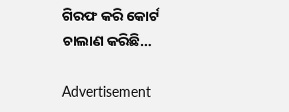ଗିରଫ କରି କୋର୍ଟ ଚାଲାଣ କରିଛି…

Advertisement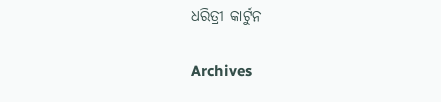ଧରିତ୍ରୀ କାର୍ଟୁନ

Archives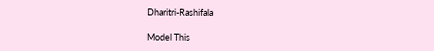Dharitri-Rashifala

Model This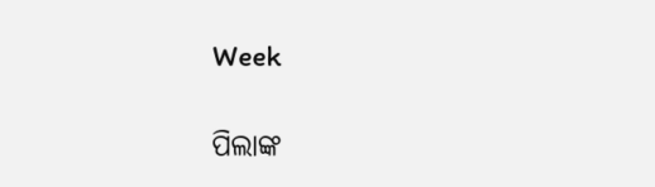Week

ପିଲାଙ୍କ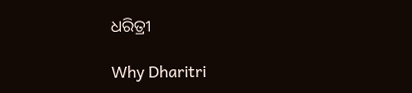ଧରିତ୍ରୀ

Why Dharitri